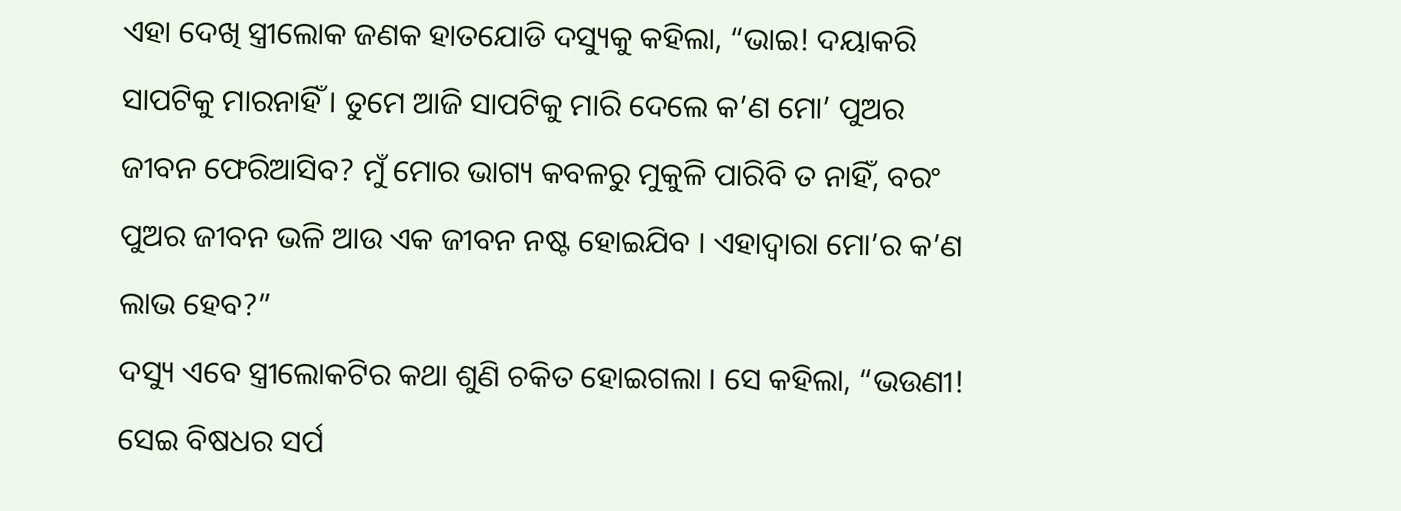ଏହା ଦେଖି ସ୍ତ୍ରୀଲୋକ ଜଣକ ହାତଯୋଡି ଦସ୍ୟୁକୁ କହିଲା, “ଭାଇ! ଦୟାକରି ସାପଟିକୁ ମାରନାହିଁ । ତୁମେ ଆଜି ସାପଟିକୁ ମାରି ଦେଲେ କ’ଣ ମୋ’ ପୁଅର ଜୀବନ ଫେରିଆସିବ? ମୁଁ ମୋର ଭାଗ୍ୟ କବଳରୁ ମୁକୁଳି ପାରିବି ତ ନାହିଁ, ବରଂ ପୁଅର ଜୀବନ ଭଳି ଆଉ ଏକ ଜୀବନ ନଷ୍ଟ ହୋଇଯିବ । ଏହାଦ୍ୱାରା ମୋ’ର କ’ଣ ଲାଭ ହେବ?”
ଦସ୍ୟୁ ଏବେ ସ୍ତ୍ରୀଲୋକଟିର କଥା ଶୁଣି ଚକିତ ହୋଇଗଲା । ସେ କହିଲା, “ଭଉଣୀ! ସେଇ ବିଷଧର ସର୍ପ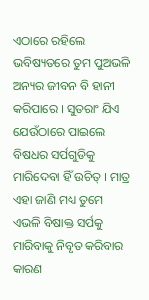ଏଠାରେ ରହିଲେ ଭବିଷ୍ୟତରେ ତୁମ ପୁଅଭଳି ଅନ୍ୟର ଜୀବନ ବି ହାନୀ କରିପାରେ । ସୁତରାଂ ଯିଏ ଯେଉଁଠାରେ ପାଇଲେ ବିଷଧର ସର୍ପଗୁଡିକୁ ମାରିଦେବା ହିଁ ଉଚିତ୍ । ମାତ୍ର ଏହା ଜାଣି ମଧ୍ୟ ତୁମେ ଏଭଳି ବିଷାକ୍ତ ସର୍ପକୁ ମାରିବାକୁ ନିବୃତ କରିବାର କାରଣ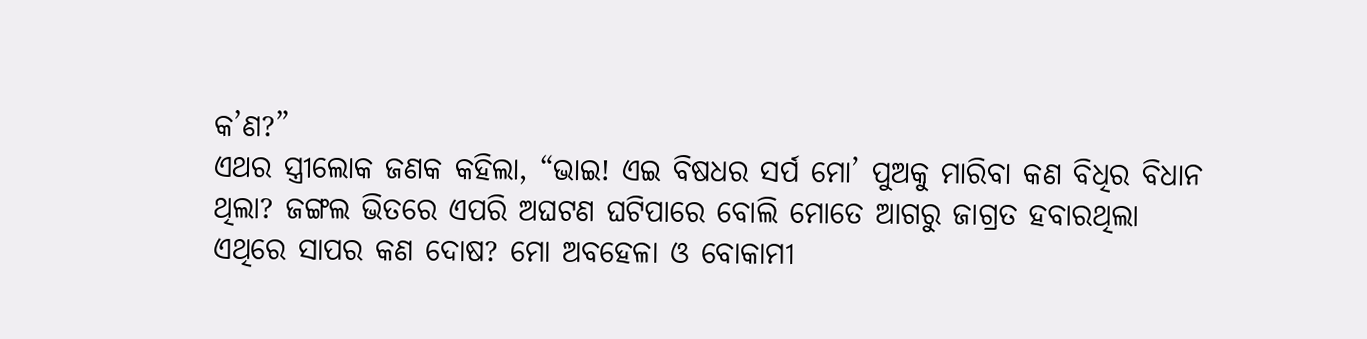କ’ଣ?”
ଏଥର ସ୍ତ୍ରୀଲୋକ ଜଣକ କହିଲା, “ଭାଇ! ଏଇ ବିଷଧର ସର୍ପ ମୋ’ ପୁଅକୁ ମାରିବା କଣ ବିଧିର ବିଧାନ ଥିଲା? ଜଙ୍ଗଲ ଭିତରେ ଏପରି ଅଘଟଣ ଘଟିପାରେ ବୋଲି ମୋତେ ଆଗରୁ ଜାଗ୍ରତ ହବାରଥିଲା ଏଥିରେ ସାପର କଣ ଦୋଷ? ମୋ ଅବହେଳା ଓ ବୋକାମୀ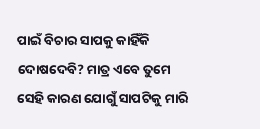ପାଇଁ ବିଚାର ସାପକୁ କାହିଁକି ଦୋଷଦେବି? ମାତ୍ର ଏବେ ତୁମେ ସେହି କାରଣ ଯୋଗୁଁ ସାପଟିକୁ ମାରି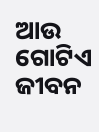ଆଉ ଗୋଟିଏ ଜୀବନ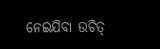ନେଇଯିବା ଉଚିତ୍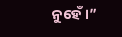ନୁହେଁ ।”